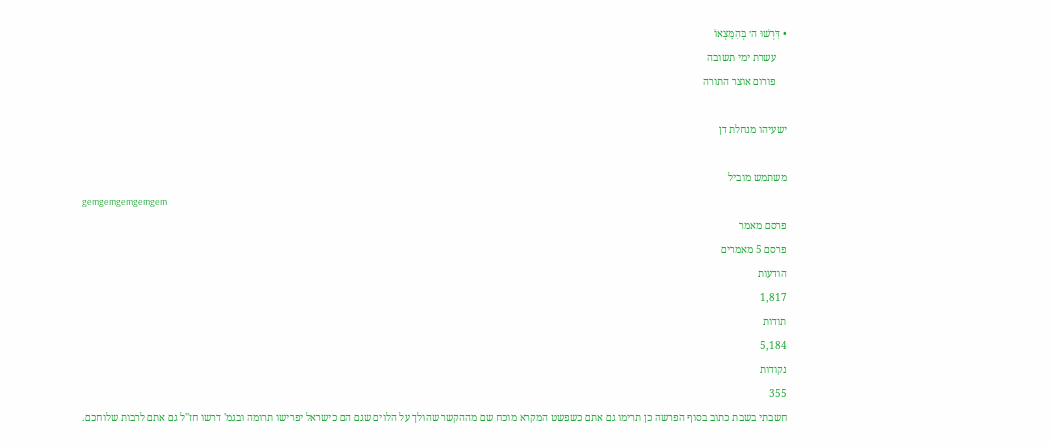• דִּרְשׁוּ ה׳ בְּהִמָּצְאוֹ
    עשרת ימי תשובה
    פורום אוצר התורה

ישעיהו מנחלת דן

משתמש מוביל
gemgemgemgemgem
פרסם מאמר
פרסם 5 מאמרים
הודעות
1,817
תודות
5,184
נקודות
355
חשבתי בשבת כתוב בסוף הפרשה כן תרימו גם אתם כשפשט המקרא מוכח שם מההקשר שהולך על הלוים שגם הם כישראל יפרישו תרומה ובגמ' דרשו חז''ל גם אתם לרבות שלוחכם.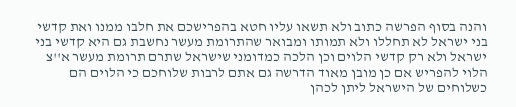והנה בסוף הפרשה כתוב ולא תשאו עליו חטא בהפרישכם את חלבו ממנו ואת קדשי בני ישראל לא תחללו ולא תמותו ומבואר שהתרומת מעשר נחשבת גם היא קדשי בני ישראל ולא רק קדשי הלוים וכן הלכה כמדומני שישראל שתרם תרומת מעשר א''צ הלוי להפריש אם כן מובן מאוד הדרשה גם אתם לרבות שלוחכם כי הלוים הם כשלוחים של הישראל ליתן לכהן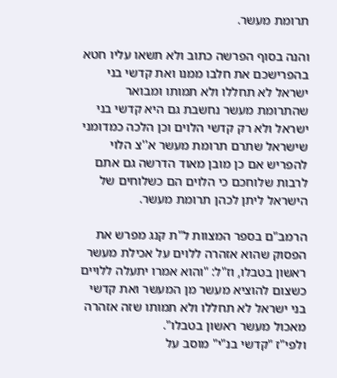תרומת מעשר.

והנה בסוף הפרשה כתוב ולא תשאו עליו חטא בהפרישכם את חלבו ממנו ואת קדשי בני ישראל לא תחללו ולא תמותו ומבואר שהתרומת מעשר נחשבת גם היא קדשי בני ישראל ולא רק קדשי הלוים וכן הלכה כמדומני שישראל שתרם תרומת מעשר א''צ הלוי להפריש אם כן מובן מאוד הדרשה גם אתם לרבות שלוחכם כי הלוים הם כשלוחים של הישראל ליתן לכהן תרומת מעשר.

הרמב"ם בספר המצוות ל"ת קנג מפרש את הפסוק שהוא אזהרה ללוים על אכילת מעשר ראשון בטבלו, וז"ל: "והוא אמרו יתעלה ללויים כשצום להוציא מעשר מן המעשר ואת קדשי בני ישראל לא תחללו ולא תמותו שזה אזהרה מאכול מעשר ראשון בטבלו".
ולפי"ז "קדשי בנ"י" מוסב על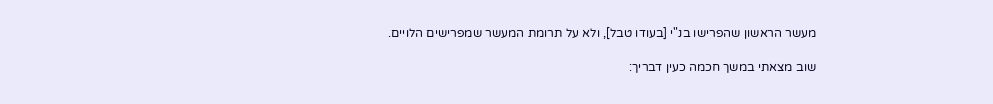מעשר הראשון שהפרישו בנ"י [בעודו טבל], ולא על תרומת המעשר שמפרישים הלויים.

שוב מצאתי במשך חכמה כעין דבריך: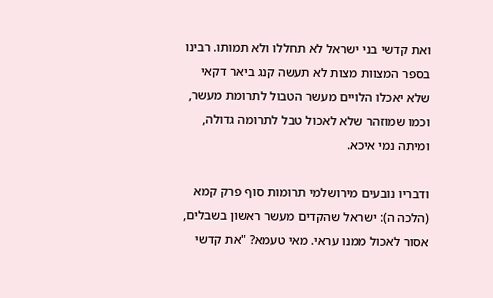ואת קדשי בני ישראל לא תחללו ולא תמותו. רבינו בספר המצוות מצות לא תעשה קנג ביאר דקאי שלא יאכלו הלויים מעשר הטבול לתרומת מעשר, וכמו שמוזהר שלא לאכול טבל לתרומה גדולה, ומיתה נמי איכא.

ודבריו נובעים מירושלמי תרומות סוף פרק קמא (הלכה ה): ישראל שהקדים מעשר ראשון בשבלים, אסור לאכול ממנו עראי. מאי טעמא? "את קדשי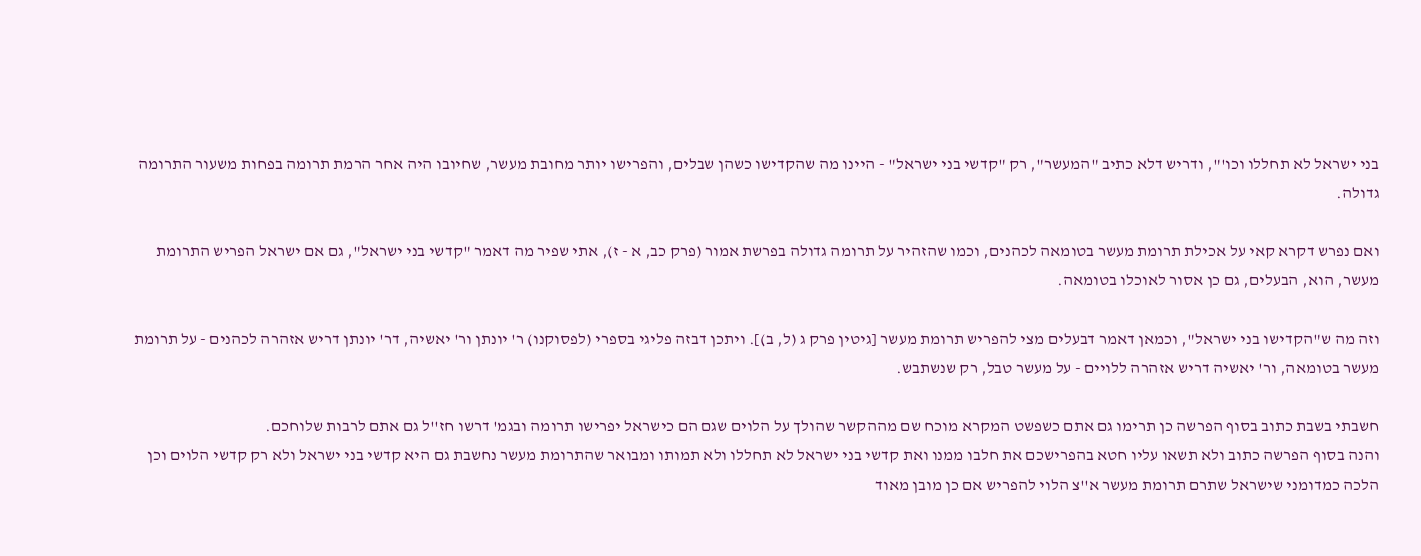בני ישראל לא תחללו וכו'", ודריש דלא כתיב "המעשר", רק "קדשי בני ישראל" - היינו מה שהקדישו כשהן שבלים, והפרישו יותר מחובת מעשר, שחיובו היה אחר הרמת תרומה בפחות משעור התרומה גדולה.

ואם נפרש דקרא קאי על אכילת תרומת מעשר בטומאה לכהנים, וכמו שהזהיר על תרומה גדולה בפרשת אמור (פרק כב, א - ז), אתי שפיר מה דאמר "קדשי בני ישראל", גם אם ישראל הפריש התרומת מעשר, הוא, הבעלים, גם כן אסור לאוכלו בטומאה.

וזה מה ש"הקדישו בני ישראל", וכמאן דאמר דבעלים מצי להפריש תרומת מעשר [גיטין פרק ג (ל, ב)]. ויתכן דבזה פליגי בספרי (לפסוקנו) ר' יונתן ור' יאשיה, דר' יונתן דריש אזהרה לכהנים - על תרומת מעשר בטומאה, ור' יאשיה דריש אזהרה ללויים - על מעשר טבל, רק שנשתבש.

חשבתי בשבת כתוב בסוף הפרשה כן תרימו גם אתם כשפשט המקרא מוכח שם מההקשר שהולך על הלוים שגם הם כישראל יפרישו תרומה ובגמ' דרשו חז''ל גם אתם לרבות שלוחכם.
והנה בסוף הפרשה כתוב ולא תשאו עליו חטא בהפרישכם את חלבו ממנו ואת קדשי בני ישראל לא תחללו ולא תמותו ומבואר שהתרומת מעשר נחשבת גם היא קדשי בני ישראל ולא רק קדשי הלוים וכן הלכה כמדומני שישראל שתרם תרומת מעשר א''צ הלוי להפריש אם כן מובן מאוד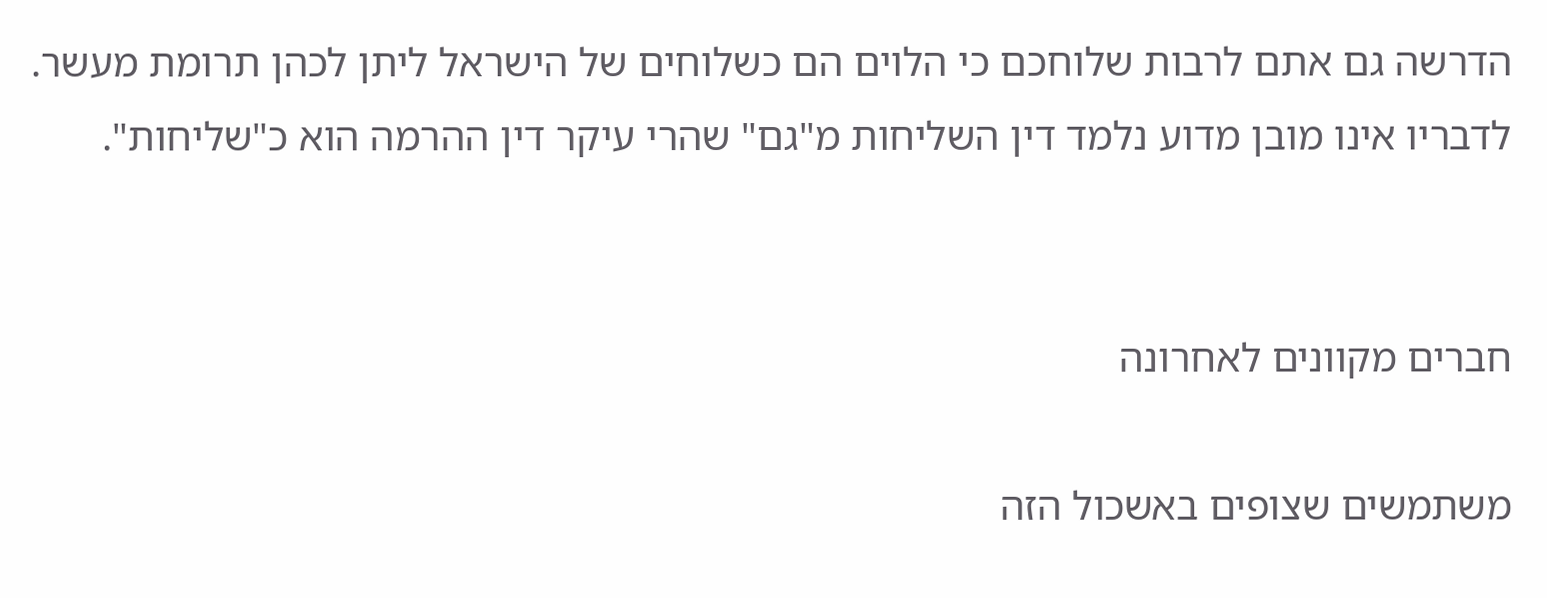הדרשה גם אתם לרבות שלוחכם כי הלוים הם כשלוחים של הישראל ליתן לכהן תרומת מעשר.
לדבריו אינו מובן מדוע נלמד דין השליחות מ"גם" שהרי עיקר דין ההרמה הוא כ"שליחות".


חברים מקוונים לאחרונה

משתמשים שצופים באשכול הזה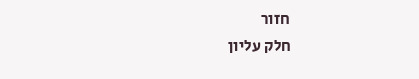חזור
חלק עליון